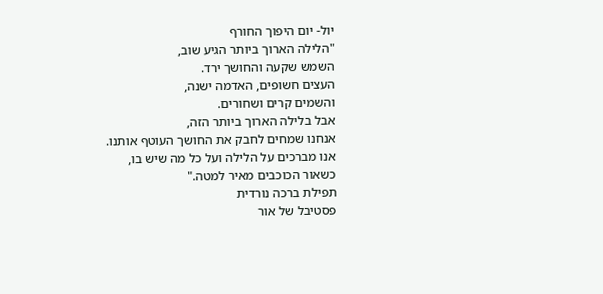יול- יום היפוך החורף
"הלילה הארוך ביותר הגיע שוב,
השמש שקעה והחושך ירד.
העצים חשופים, האדמה ישנה,
והשמים קרים ושחורים.
אבל בלילה הארוך ביותר הזה,
אנחנו שמחים לחבק את החושך העוטף אותנו.
אנו מברכים על הלילה ועל כל מה שיש בו,
כשאור הכוכבים מאיר למטה."
תפילת ברכה נורדית
פסטיבל של אור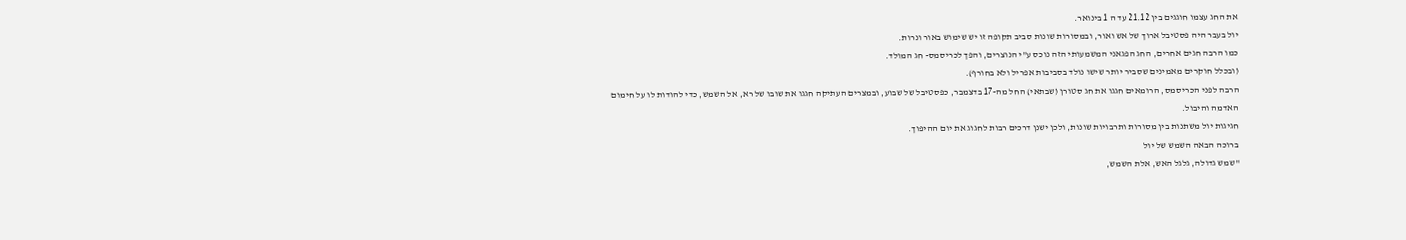את החג עצמו חוגגים בין 21.12 עד ה 1 בינואר.
יול בעבר היה פסטיבל ארוך של אש ואור, ובמסורות שונות סביב תקופה זו יש שימוש באור ונרות.
כמו הרבה חגים אחרים, החג הפגאני המשמעותי הזה נוכס ע"י הנוצרים, והפך לכריסמס- חג המולד.
(ובכלל חוקרים מאמינים שסביר יותר שישו נולד בסביבות אפריל ולא בחורף).
הרבה לפני הכריסמס, הרומאים חגגו את חג סטורן (שבתאי) החל מה-17 בדצמבר, כפסטיבל של שבוע, ובמצרים העתיקה חגגו את שובו של רא, אל השמש, כדי להודות לו על חימום האדמה והיבול.
חגיגות יול משתנות בין מסורות ותרבויות שונות, ולכן ישנן דרכים רבות לחגוג את יום ההיפוך.
ברוכה הבאה השמש של יול
"שמש גדולה, גלגל האש, אלת השמש,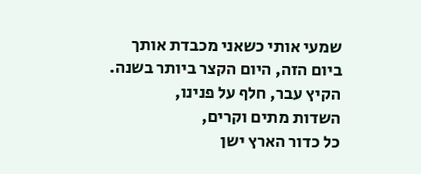שמעי אותי כשאני מכבדת אותך
ביום הזה, היום הקצר ביותר בשנה.
הקיץ עבר, חלף על פנינו,
השדות מתים וקרים,
כל כדור הארץ ישן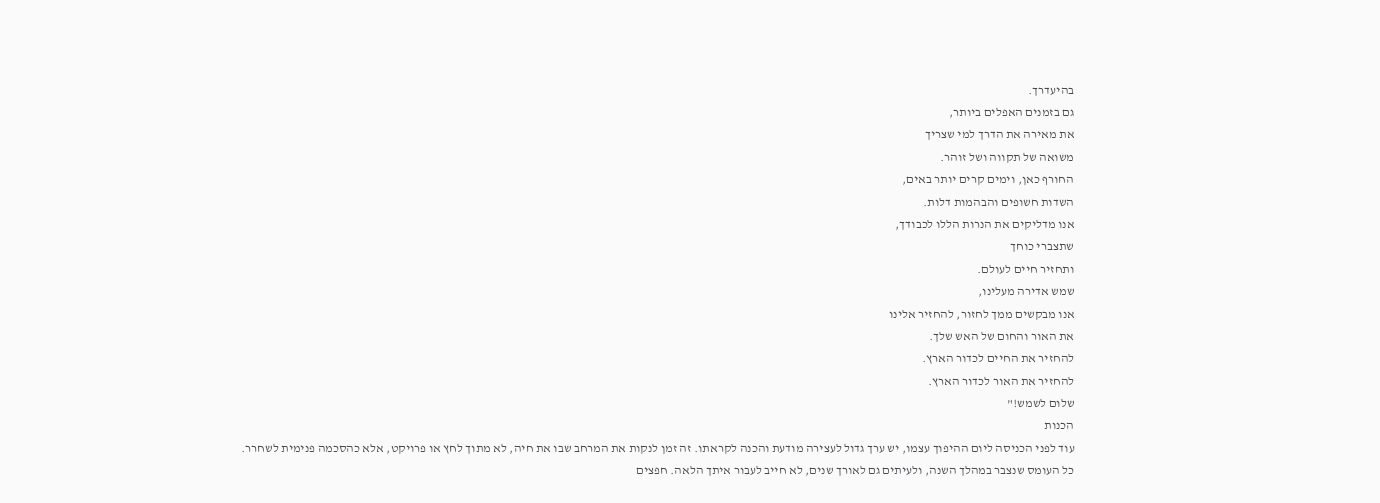בהיעדרך.
גם בזמנים האפלים ביותר,
את מאירה את הדרך למי שצריך
משואה של תקווה ושל זוהר.
החורף כאן, וימים קרים יותר באים,
השדות חשופים והבהמות דלות.
אנו מדליקים את הנרות הללו לכבודך,
שתצברי כוחך
ותחזיר חיים לעולם.
שמש אדירה מעלינו,
אנו מבקשים ממך לחזור, להחזיר אלינו
את האור והחום של האש שלך.
להחזיר את החיים לכדור הארץ.
להחזיר את האור לכדור הארץ.
שלום לשמש!"
הכנות
עוד לפני הכניסה ליום ההיפוך עצמו, יש ערך גדול לעצירה מודעת והכנה לקראתו. זה זמן לנקות את המרחב שבו את חיה, לא מתוך לחץ או פרויקט, אלא כהסכמה פנימית לשחרר.
כל העומס שנצבר במהלך השנה, ולעיתים גם לאורך שנים, לא חייב לעבור איתך הלאה. חפצים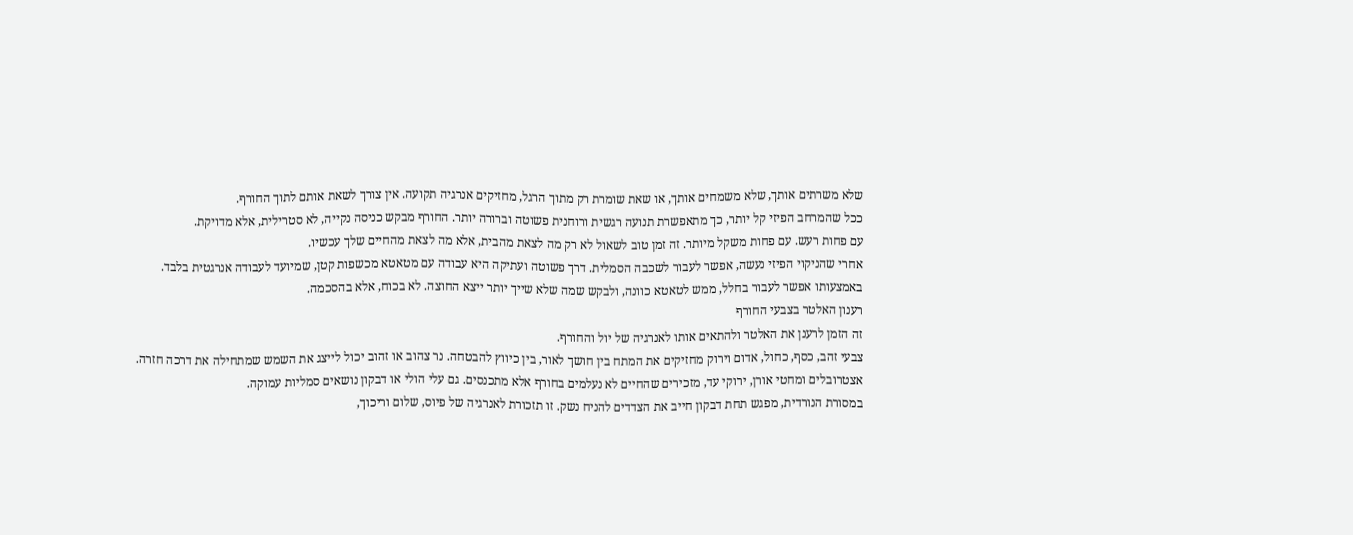שלא משרתים אותך, שלא משמחים אותך, או שאת שומרת רק מתוך הרגל, מחזיקים אנרגיה תקועה. אין צורך לשאת אותם לתוך החורף.
ככל שהמרחב הפיזי קל יותר, כך מתאפשרת תנועה רגשית ורוחנית פשוטה וברורה יותר. החורף מבקש כניסה נקייה, לא סטרילית, אלא מדויקת.
עם פחות רעש. עם פחות משקל מיותר. זה זמן טוב לשאול לא רק מה לצאת מהבית, אלא מה לצאת מהחיים שלך עכשיו.
אחרי שהניקוי הפיזי נעשה, אפשר לעבור לשכבה הסמלית. דרך פשוטה ועתיקה היא עבודה עם מטאטא מכשפות קטן, שמיועד לעבודה אנרגטית בלבד.
באמצעותו אפשר לעבור בחלל, ממש לטאטא כוונה, ולבקש שמה שלא שייך יותר ייצא החוצה. לא בכוח, אלא בהסכמה.
רענון האלטר בצבעי החורף
זה הזמן לרענן את האלטר ולהתאים אותו לאנרגיה של יול והחורף.
צבעי זהב, כסף, כחול, אדום וירוק מחזיקים את המתח בין חושך לאור, בין כיווץ להבטחה. נר צהוב או זהוב יכול לייצג את השמש שמתחילה את דרכה חזרה.
אצטרובלים ומחטי אורן, ירוקי עד, מזכירים שהחיים לא נעלמים בחורף אלא מתכנסים. גם עלי הולי או דבקון נושאים סמליות עמוקה.
במסורת הנורדית, מפגש תחת דבקון חייב את הצדדים להניח נשק. זו תזכורת לאנרגיה של פיוס, שלום וריכוך,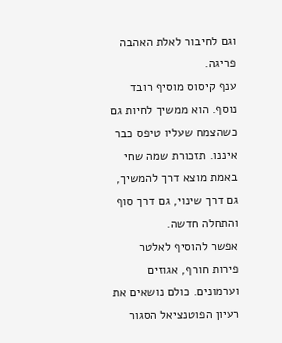וגם לחיבור לאלת האהבה פריגה.
ענף קיסוס מוסיף רובד נוסף. הוא ממשיך לחיות גם כשהצמח שעליו טיפס כבר איננו. תזכורת שמה שחי באמת מוצא דרך להמשיך, גם דרך שינוי, גם דרך סוף והתחלה חדשה.
אפשר להוסיף לאלטר פירות חורף, אגוזים וערמונים. כולם נושאים את רעיון הפוטנציאל הסגור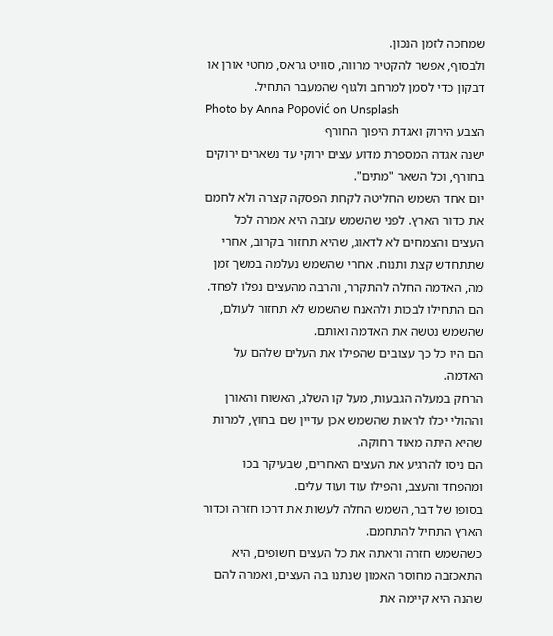שמחכה לזמן הנכון.
ולבסוף, אפשר להקטיר מרווה, סוויט גראס, מחטי אורן או דבקון כדי לסמן למרחב ולגוף שהמעבר התחיל.
Photo by Anna Popović on Unsplash
הצבע הירוק ואגדת היפוך החורף
ישנה אגדה המספרת מדוע עצים ירוקי עד נשארים ירוקים בחורף, וכל השאר "מתים".
יום אחד השמש החליטה לקחת הפסקה קצרה ולא לחמם את כדור הארץ. לפני שהשמש עזבה היא אמרה לכל העצים והצמחים לא לדאוג, שהיא תחזור בקרוב, אחרי שתתחדש קצת ותנוח. אחרי שהשמש נעלמה במשך זמן מה, האדמה החלה להתקרר, והרבה מהעצים נפלו לפחד. הם התחילו לבכות ולהאנח שהשמש לא תחזור לעולם, שהשמש נטשה את האדמה ואותם.
הם היו כל כך עצובים שהפילו את העלים שלהם על האדמה.
הרחק במעלה הגבעות, מעל קו השלג, האשוח והאורן וההולי יכלו לראות שהשמש אכן עדיין שם בחוץ, למרות שהיא היתה מאוד רחוקה.
הם ניסו להרגיע את העצים האחרים, שבעיקר בכו ומהפחד והעצב, והפילו עוד ועוד עלים.
בסופו של דבר, השמש החלה לעשות את דרכו חזרה וכדור הארץ התחיל להתחמם.
כשהשמש חזרה וראתה את כל העצים חשופים, היא התאכזבה מחוסר האמון שנתנו בה העצים, ואמרה להם שהנה היא קיימה את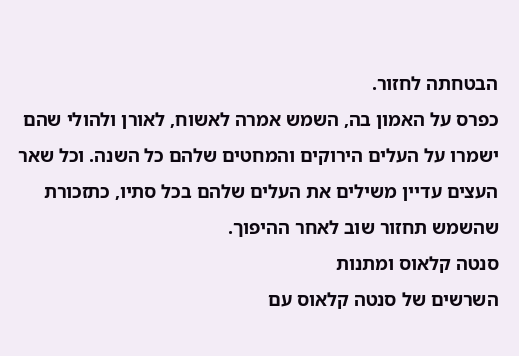הבטחתה לחזור.
כפרס על האמון בה, השמש אמרה לאשוח, לאורן ולהולי שהם ישמרו על העלים הירוקים והמחטים שלהם כל השנה. וכל שאר העצים עדיין משילים את העלים שלהם בכל סתיו, כתזכורת שהשמש תחזור שוב לאחר ההיפוך.
סנטה קלאוס ומתנות
השרשים של סנטה קלאוס עם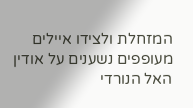המזחלת ולצידו איילים מעופפים נשענים על אודין האל הנורדי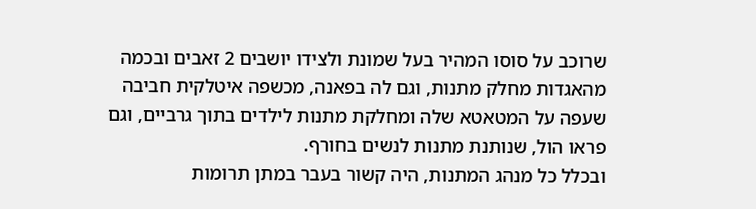שרוכב על סוסו המהיר בעל שמונת ולצידו יושבים 2 זאבים ובכמה מהאגדות מחלק מתנות, וגם לה בפאנה, מכשפה איטלקית חביבה שעפה על המטאטא שלה ומחלקת מתנות לילדים בתוך גרביים, וגם פראו הול, שנותנת מתנות לנשים בחורף.
ובכלל כל מנהג המתנות, היה קשור בעבר במתן תרומות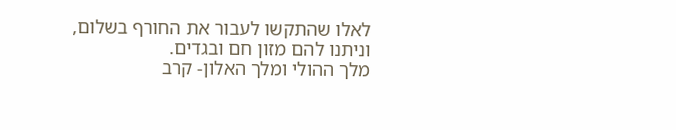לאלו שהתקשו לעבור את החורף בשלום, וניתנו להם מזון חם ובגדים.
מלך ההולי ומלך האלון- קרב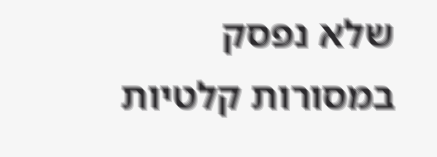שלא נפסק
במסורות קלטיות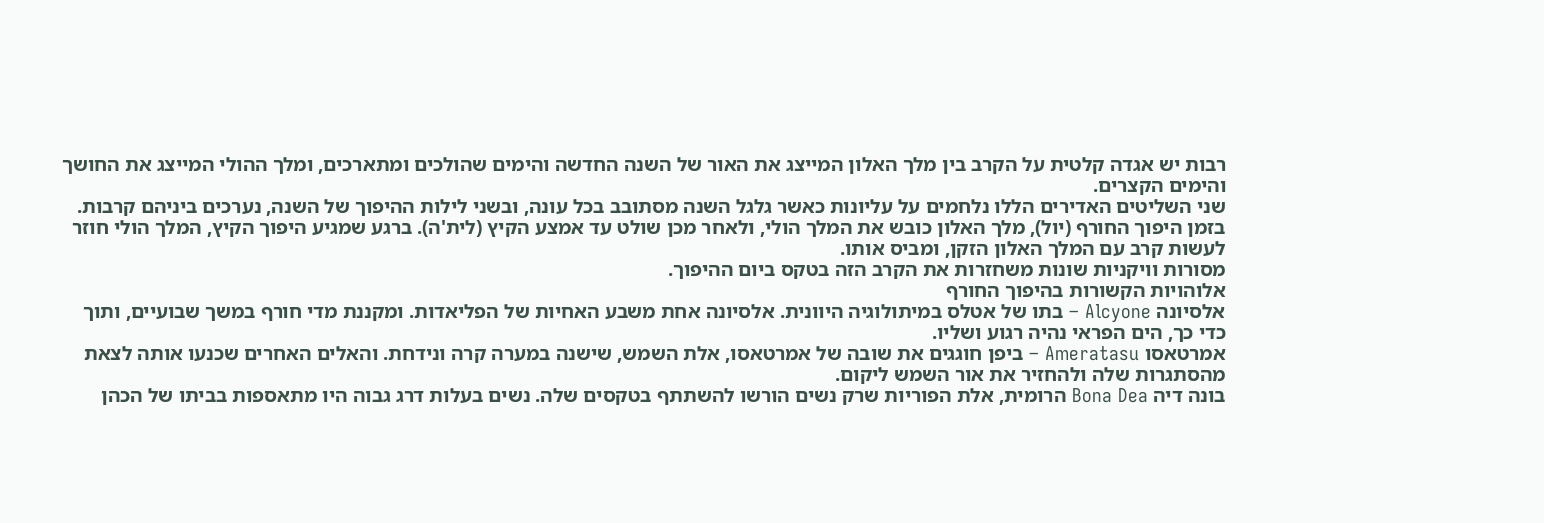רבות יש אגדה קלטית על הקרב בין מלך האלון המייצג את האור של השנה החדשה והימים שהולכים ומתארכים, ומלך ההולי המייצג את החושך והימים הקצרים.
שני השליטים האדירים הללו נלחמים על עליונות כאשר גלגל השנה מסתובב בכל עונה, ובשני לילות ההיפוך של השנה, נערכים ביניהם קרבות.
בזמן היפוך החורף (יול), מלך האלון כובש את המלך הולי, ולאחר מכן שולט עד אמצע הקיץ (לית'ה). ברגע שמגיע היפוך הקיץ, המלך הולי חוזר לעשות קרב עם המלך האלון הזקן, ומביס אותו.
מסורות וויקניות שונות משחזרות את הקרב הזה בטקס ביום ההיפוך.
אלוהויות הקשורות בהיפוך החורף
אלסיונה Alcyone – בתו של אטלס במיתולוגיה היוונית. אלסיונה אחת משבע האחיות של הפליאדות. ומקננת מדי חורף במשך שבועיים, ותוך כדי כך, הים הפראי נהיה רגוע ושליו.
אמרטאסו Ameratasu – ביפן חוגגים את שובה של אמרטאסו, אלת השמש, שישנה במערה קרה ונידחת. והאלים האחרים שכנעו אותה לצאת מהסתגרות שלה ולהחזיר את אור השמש ליקום.
בונה דיה Bona Dea הרומית, אלת הפוריות שרק נשים הורשו להשתתף בטקסים שלה. נשים בעלות דרג גבוה היו מתאספות בביתו של הכהן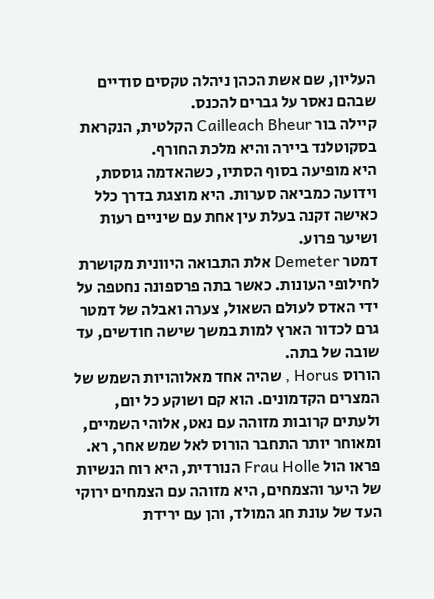העליון, שם אשת הכהן ניהלה טקסים סודיים שבהם נאסר על גברים להכנס.
קיילה בור Cailleach Bheur הקלטית, הנקראת בסקוטלנד ביירה והיא מלכת החורף.
היא מופיעה בסוף הסתיו, כשהאדמה גוססת, וידועה כמביאה סערות. היא מוצגת בדרך כלל כאישה זקנה בעלת עין אחת עם שיניים רעות ושיער פרוע.
דמטר Demeter אלת התבואה היוונית מקושרת לחילופי העונות. כאשר בתה פרספונה נחטפה על ידי האדס לעולם השאול, צערה ואבלה של דמטר גרם לכדור הארץ למות במשך שישה חודשים, עד שובה של בתה.
הורוס Horus , שהיה אחד מאלוהויות השמש של המצרים הקדמונים. הוא קם ושוקע כל יום, ולעתים קרובות מזוהה עם נאט, אלוהי השמיים, ומאוחר יותר התחבר הורוס לאל שמש אחר, רא.
פראו הול Frau Holle הנורדית, היא רוח הנשיות של היער והצמחים, היא מזוהה עם הצמחים ירוקי העד של עונת חג המולד, והן עם ירידת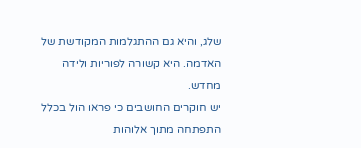שלג, והיא גם ההתגלמות המקודשת של האדמה. היא קשורה לפוריות ולידה מחדש.
יש חוקרים החושבים כי פראו הול בכלל התפתחה מתוך אלוהות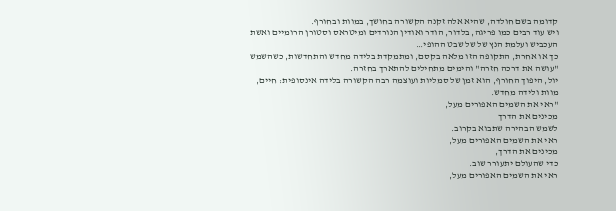קדומה בשם חולדה, שהיא אלה זקנה הקשורה בחושך, במוות ובחורף.
ויש עוד רבים כמו פריגה, בלדור, הודר ואודין הנורדים ומיטראס וסטורן הרומיים ואשת העכביש ועלמת הנץ של של שבט ההופי…
כך או אחרת, התקופה הזו מלאה בקסם, ומתמקדת בלידה מחדש והתחדשות, כשהשמש "עושה את דרכה חזרה" והימים מתחילים להתארך בחזרה.
יול, היפוך החורף, הוא זמן של סמליות ועוצמה רבה הקשורה בלידה אינסופית: חיים, מוות ולידה מחדש.
"ראי את השמים האפורים מעל,
מכינים את הדרך
לשמש הבהירה שתבוא בקרוב.
ראי את השמים האפורים מעל,
מכינים את הדרך,
כדי שהעולם יתעורר שוב.
ראי את השמים האפורים מעל,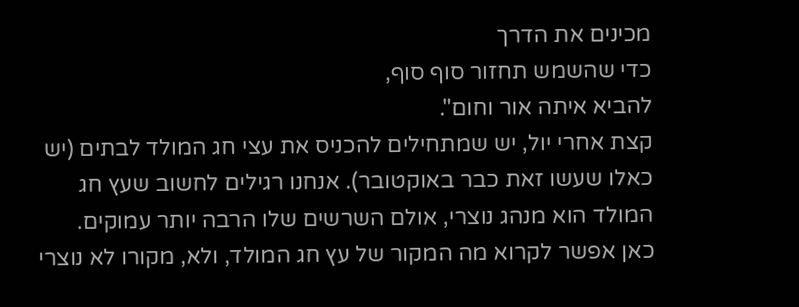מכינים את הדרך
כדי שהשמש תחזור סוף סוף,
להביא איתה אור וחום".
קצת אחרי יול, יש שמתחילים להכניס את עצי חג המולד לבתים (יש כאלו שעשו זאת כבר באוקטובר). אנחנו רגילים לחשוב שעץ חג המולד הוא מנהג נוצרי, אולם השרשים שלו הרבה יותר עמוקים.
כאן אפשר לקרוא מה המקור של עץ חג המולד, ולא, מקורו לא נוצרי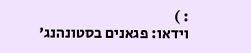: )
וידאו: פגאנים בסטונהנג'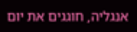אנגליה, חוגגים את יום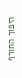היפוך החורף